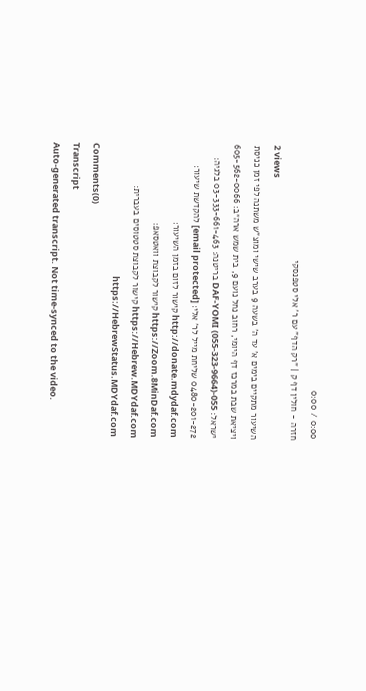0:00 / 0:00
חזרה - חולין דף ק | "רק הדף" עם ר' אלי סטפנסקי
2 views
השיעור מתקיים בימים א' עד ה' בשעה 9 בערב שישי ומוצ"ש משתנה לפי זמן כניסת ויציאת שבת במרכז דף היומי, רחוב נחל נועם 9, בית שמש ארה״ב: 605-562-0066 ישראל: 055-DAF-YOMI (055-323-9664) בריטנה: 03-333-661-463 בלגיה: 0480-201-272 שליחת מייל לר' אלי: [email protected] להקדשת שיעור: http://donate.mdydaf.com קישור לזום בזמן השיעור: https://Zoom.8MinDaf.com קישור לקבוצת וואטסאפ: https://Hebrew.MDYdaf.com קישור לקבוצת סטטוסים בעברית: https://HebrewStatus.MDYdaf.com
Comments(0)
Transcript
Auto-generated transcript. Not time-synced to the video.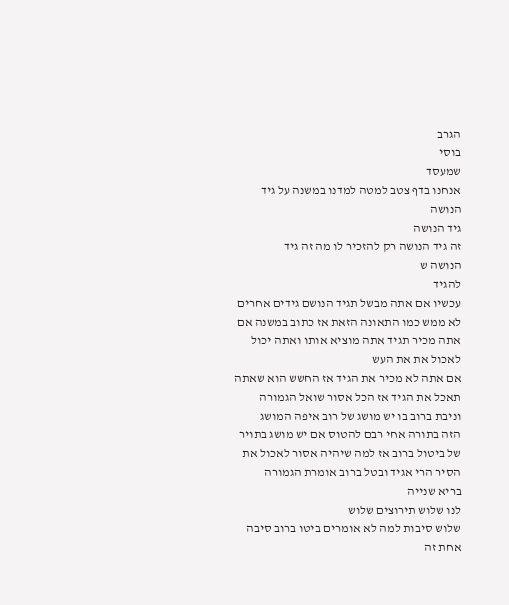הגרב
בוסי
שמעסד
אנחנו בדף צטב למטה למדנו במשנה על גיד
הנושה
גיד הנושה
זה גיד הנושה רק להזכיר לו מה זה גיד
הנושה ש
להגיד
עכשיו אם אתה מבשל תגיד הנושם גידים אחרים
לא ממש כמו התאונה הזאת אז כתוב במשנה אם
אתה מכיר תגיד אתה מוציא אותו ואתה יכול
לאכול את את העש
אם אתה לא מכיר את הגיד אז החשש הוא שאתה
תאכל את הגיד אז הכל אסור שואל הגמורה
וניבת ברוב בו יש מושג של רוב איפה המושג
הזה בתורה אחי רבם להטוס אם יש מושג בתויר
של ביטול ברוב אז למה שיהיה אסור לאכול את
הסיר הרי אגיד ובטל ברוב אומרת הגמורה
בריא שנייה
לנו שלוש תירוצים שלוש
שלוש סיבות למה לא אומרים ביטו ברוב סיבה
אחת זה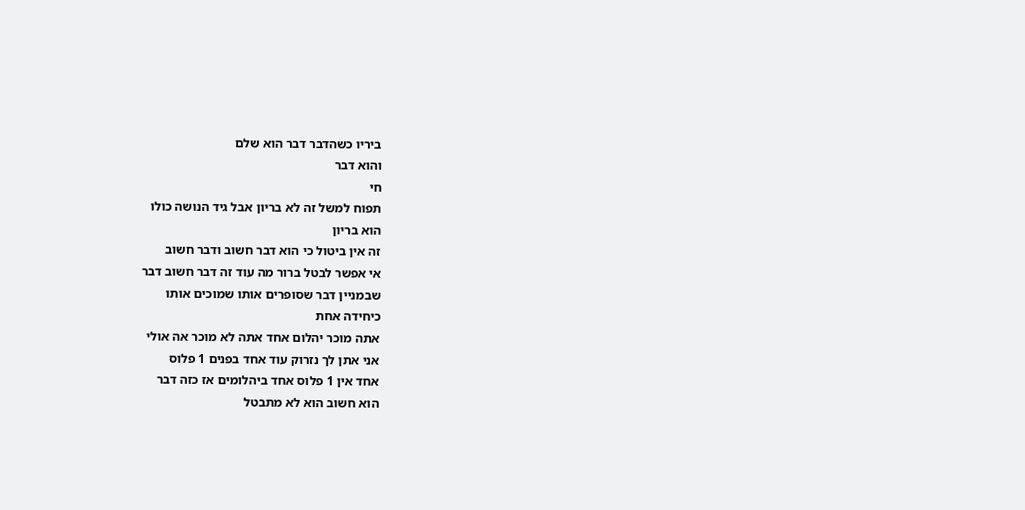ביריו כשהדבר דבר הוא שלם
והוא דבר
חי
תפוח למשל זה לא בריון אבל גיד הנושה כולו
הוא בריון
זה אין ביטול כי הוא דבר חשוב ודבר חשוב
אי אפשר לבטל ברור מה עוד זה דבר חשוב דבר
שבמניין דבר שסופרים אותו שמוכים אותו
כיחידה אחת
אתה מוכר יהלום אחד אתה לא מוכר אה אולי
אני אתן לך נזרוק עוד אחד בפנים 1 פלוס
אחד אין 1 פלוס אחד ביהלומים אז כזה דבר
הוא חשוב הוא לא מתבטל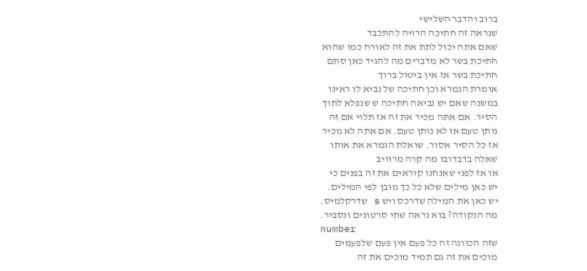ברוב והדבר השלישי
שנראה זה חתיכה הרויה להתכבד
שאם אתה יכול לתת את זה לאורח כמו שהוא
חתיכת בשר לא מדברים מה להגיד כאן סתם
חתיכת בשר אז אין ביטול ברוך
אומרת הגמרא וכן חתיכה של נביא לו ראינו
במשנה שאם יש נביאה חתיכה ש שנפלא לתוך
הסיר. אם אתה מכיר את זה אז תלוי אם זה
נותן טעם או לא נותן טעם. אם אתה לא מכיר
אז כל הסיר אסור. שואלת הגמרא את אותו
שאלה בדבדובו מה קרה מרוויב
או אז לפני שאנחנו קוראים את זה בפנים כי
יש כאן מילים שלא כל כך מובן לפי המילים.
יש כאן את המילה שדרכס ויש s שדרקלמיס.
מה הנקודה? בוא נראה שתי סרטונים ונסביר.
number
שזה הכוונה זה כל פעם אין פעם שלפעמים
מוכים את זה גם תמיד מוכים את זה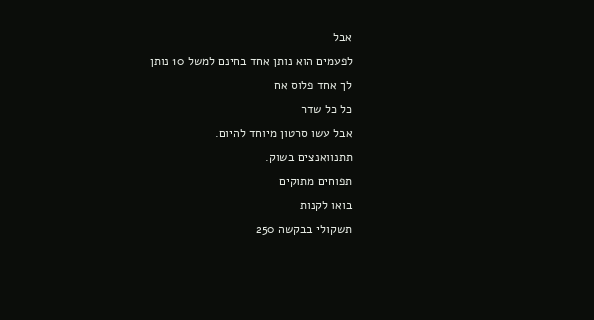אבל
לפעמים הוא נותן אחד בחינם למשל 10 נותן
לך אחד פלוס אח
כל כל שדר
אבל עשו סרטון מיוחד להיום.
תתנוואנצים בשוק.
תפוחים מתוקים
בואו לקנות
תשקולי בבקשה 250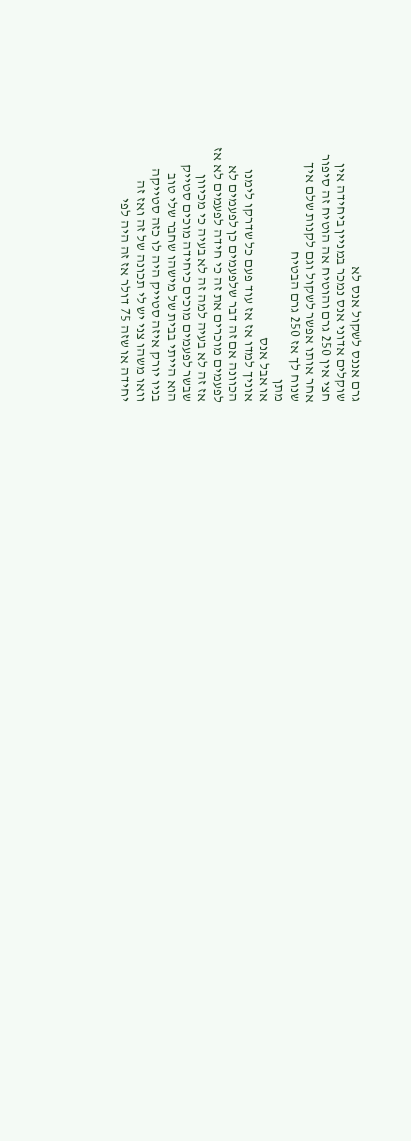גרם אננס לשקול אנס לא
שוקלים אדוני אנס נמכר במניין ביחידה אין
חצי אין 250 גרם והוטיח אה הוטיח זה סיפור
אחר אותו אפשר לשקול וגם לקנות שלם איך
שנוח לך אז 250 גרם הבטיח
מתן
או אבל אנס
אוניך למדו אז אז עוד פעם כל שדרקו לימנו
הכוונה אם זה דבר שלפעמים כן לפעמים לא
לפעמים מוכרים את זה כי חידה לפעמים לא אז
אז זה לא בעיה למה זה לא בעיה כי מכיוון
שבשר לפעמים מוכים כיחידה מוכים סטייק
הוא הייתי בבית של מישהו שחבר שלי טוב
בניו יורק איזה סטייק היה לו כזה סטייקה
וואו משהו צני יש לי תכונה של זה ואז זה
יחידה או שזה 75 דולר אז זה היה לפי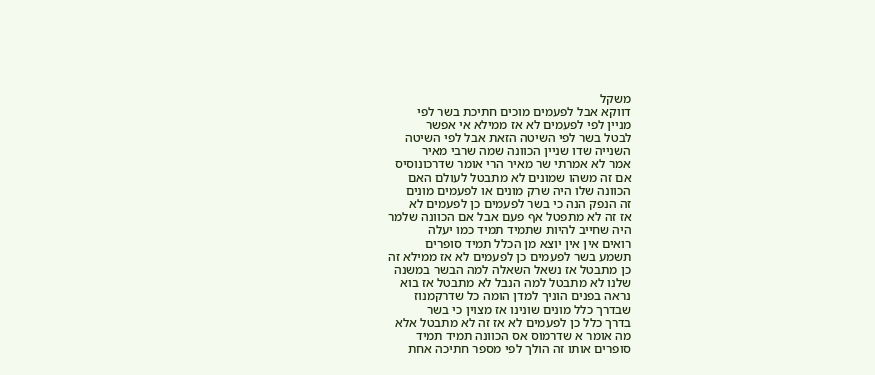משקל
דווקא אבל לפעמים מוכים חתיכת בשר לפי
מניין לפי לפעמים לא אז ממילא אי אפשר
לבטל בשר לפי השיטה הזאת אבל לפי השיטה
השנייה שדו שניין הכוונה שמה שרבי מאיר
אמר לא אמרתי שר מאיר הרי אומר שדרכונוסיס
אם זה משהו שמונים לא מתבטל לעולם האם
הכוונה שלו היה שרק מונים או לפעמים מונים
זה הנפק הנה כי בשר לפעמים כן לפעמים לא
אז זה לא מתפטל אף פעם אבל אם הכוונה שלמר
היה שחייב להיות שתמיד תמיד כמו יעלה
רואים אין אין יוצא מן הכלל תמיד סופרים
תשמע בשר לפעמים כן לפעמים לא אז ממילא זה
כן מתבטל אז נשאל השאלה למה הבשר במשנה
שלנו לא מתבטל למה הנבל לא מתבטל אז בוא
נראה בפנים הוניך למדן הומה כל שדרקמנוז
שבדרך כלל מונים שונינו אז מצוין כי בשר
בדרך כלל כן לפעמים לא אז זה לא מתבטל אלא
מה אומר א שדרמוס אס הכוונה תמיד תמיד
סופרים אותו זה הולך לפי מספר חתיכה אחת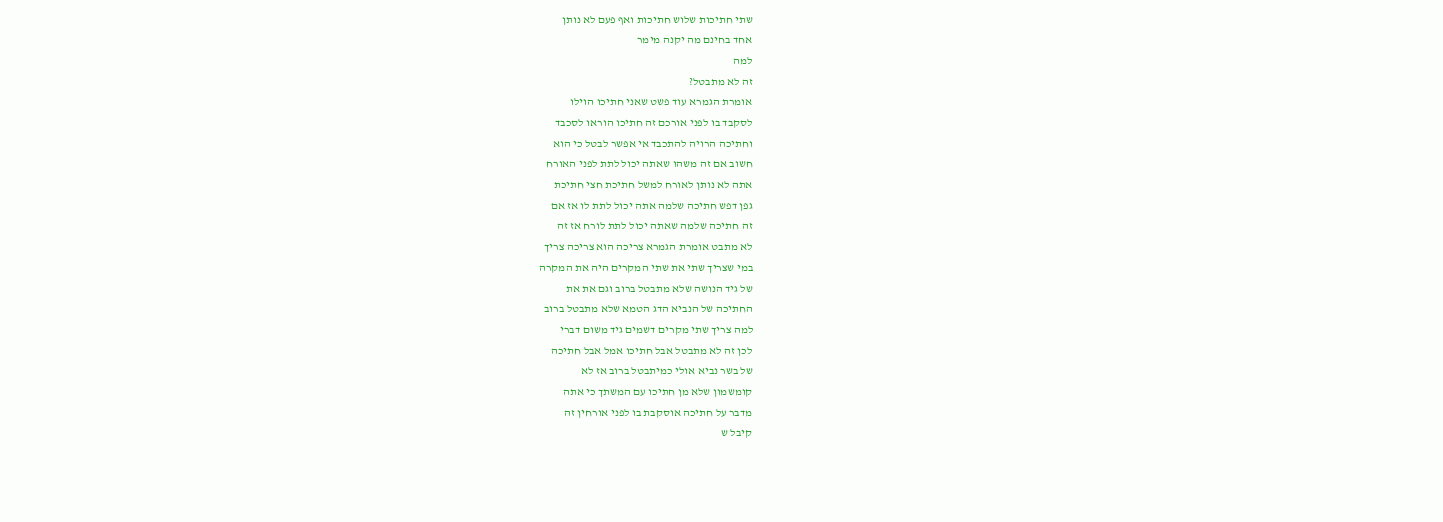שתי חתיכות שלוש חתיכות ואף פעם לא נותן
אחד בחינם מה יקנה מימר
למה
זה לא מתבטל?
אומרת הגמרא עוד פשט שאני חתיכו הוילו
לסקבד בו לפני אורכם זה חתיכו הוראו לסכבד
וחתיכה הרויה להתכבד אי אפשר לבטל כי הוא
חשוב אם זה משהו שאתה יכול לתת לפני האורח
אתה לא נותן לאורח למשל חתיכת חצי חתיכת
גפן דפש חתיכה שלמה אתה יכול לתת לו אז אם
זה חתיכה שלמה שאתה יכול לתת לורח אז זה
לא מתבט אומרת הגמרא צריכה הוא צריכה צריך
במי שצריך שתי את שתי המקרים היה את המקרה
של גיד הנושה שלא מתבטל ברוב וגם את את
החתיכה של הנביא הדג הטמא שלא מתבטל ברוב
למה צריך שתי מקרים דשמים גיד משום דברי
לכן זה לא מתבטל אבל חתיכו אמל אבל חתיכה
של בשר נביא אולי כמיתבטל ברוב אז לא
קומשמון שלא מן חתיכו עם המשתך כי אתה
מדבר על חתיכה אוסקבת בו לפני אורחין זה
קיבל ש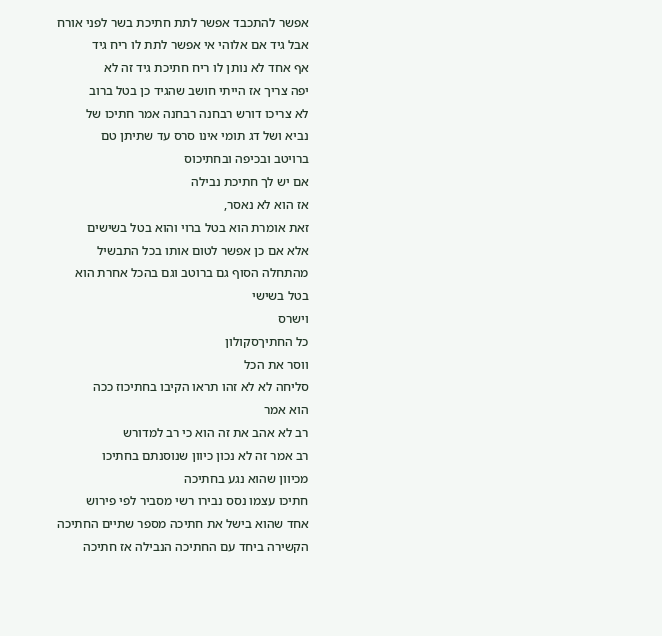אפשר להתכבד אפשר לתת חתיכת בשר לפני אורח
אבל גיד אם אלוהי אי אפשר לתת לו ריח גיד
אף אחד לא נותן לו ריח חתיכת גיד זה לא
יפה צריך אז הייתי חושב שהגיד כן בטל ברוב
לא צריכו דורש רבחנה רבחנה אמר חתיכו של
נביא ושל דג תומי אינו סרס עד שתיתן טם
ברויטב ובכיפה ובחתיכוס
אם יש לך חתיכת נבילה
אז הוא לא נאסר,
זאת אומרת הוא בטל ברוי והוא בטל בשישים
אלא אם כן אפשר לטום אותו בכל התבשיל
מהתחלה הסוף גם ברוטב וגם בהכל אחרת הוא
בטל בשישי
וישרס
כל החתיךסקולון
ווסר את הכל
סליחה לא לא זהו תראו הקיבו בחתיכוז ככה
הוא אמר
רב לא אהב את זה הוא כי רב למדורש
רב אמר זה לא נכון כיוון שנוסנתם בחתיכו
מכיוון שהוא נגע בחתיכה
חתיכו עצמו נסס נבירו רשי מסביר לפי פירוש
אחד שהוא בישל את חתיכה מספר שתיים החתיכה
הקשירה ביחד עם החתיכה הנבילה אז חתיכה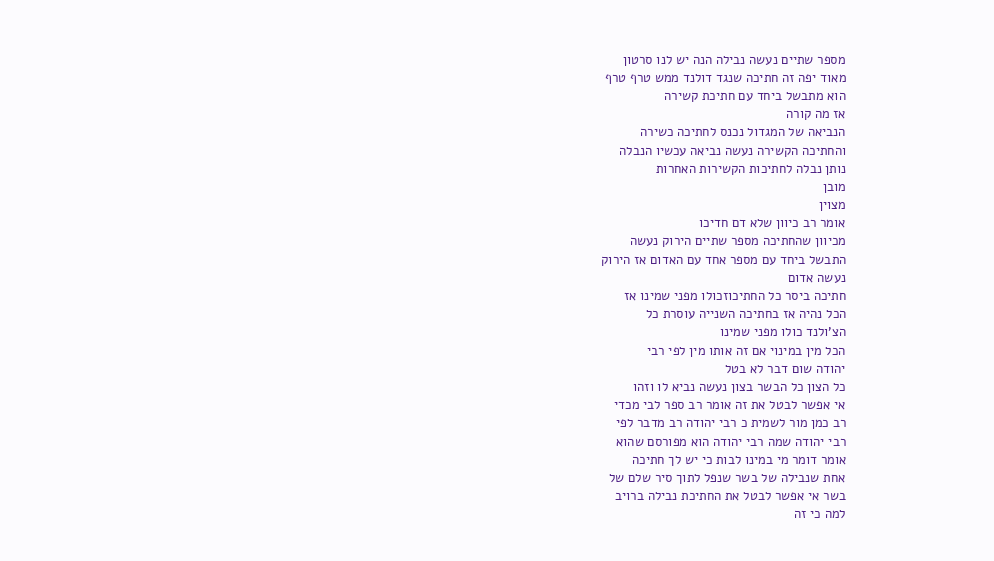מספר שתיים נעשה נבילה הנה יש לנו סרטון
מאוד יפה זה חתיכה שנגד דולנד ממש טרף טרף
הוא מתבשל ביחד עם חתיכת קשירה
אז מה קורה
הנביאה של המגדול נכנס לחתיכה כשירה
והחתיכה הקשירה נעשה נביאה עכשיו הנבלה
נותן נבלה לחתיכות הקשירות האחרות
מובן
מצוין
אומר רב כיוון שלא דם חדיכו
מכיוון שהחתיכה מספר שתיים הירוק נעשה
התבשל ביחד עם מספר אחד עם האדום אז הירוק
נעשה אדום
חתיכה ביסר כל החתיכוזכולו מפני שמינו אז
הכל נהיה אז בחתיכה השנייה עוסרת כל
הצ'ולנד כולו מפני שמינו
הכל מין במינוי אם זה אותו מין לפי רבי
יהודה שום דבר לא בטל
כל הצון כל הבשר בצון נעשה נביא לו וזהו
אי אפשר לבטל את זה אומר רב ספר לבי מכדי
רב כמן מור לשמית כ רבי יהודה רב מדבר לפי
רבי יהודה שמה רבי יהודה הוא מפורסם שהוא
אומר דומר מי במינו לבות כי יש לך חתיכה
אחת שנבילה של בשר שנפל לתוך סיר שלם של
בשר אי אפשר לבטל את החתיכת נבילה ברויב
למה כי זה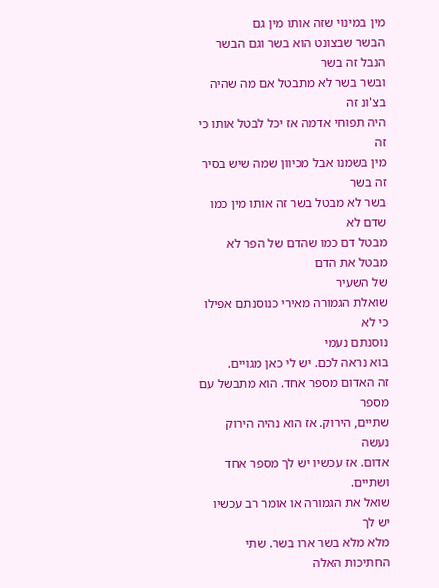מין במינוי שזה אותו מין גם
הבשר שבצונט הוא בשר וגם הבשר הנבל זה בשר
ובשר בשר לא מתבטל אם מה שהיה בצ'ונ זה
היה תפוחי אדמה אז יכל לבטל אותו כי זה
מין בשמנו אבל מכיוון שמה שיש בסיר זה בשר
בשר לא מבטל בשר זה אותו מין כמו שדם לא
מבטל דם כמו שהדם של הפר לא מבטל את הדם
של השעיר
שואלת הגמורה מאירי כנוסנתם אפילו כי לא
נוסנתם נעמי
בוא נראה לכם. יש לי כאן מגויים.
זה האדום מספר אחד. הוא מתבשל עם מספר
שתיים, הירוק. אז הוא נהיה הירוק נעשה
אדום. אז עכשיו יש לך מספר אחד ושתיים.
שואל את הגמורה או אומר רב עכשיו יש לך
מלא מלא בשר ארו בשר. שתי החתיכות האלה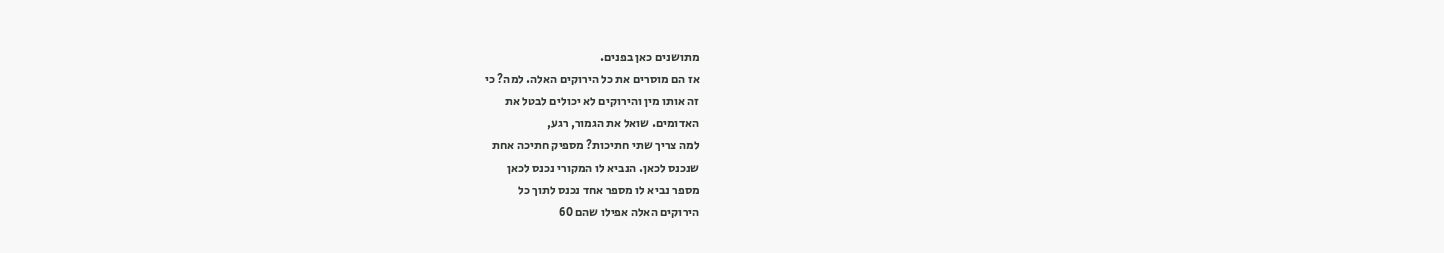מתושנים כאן בפנים.
אז הם מוסרים את כל הירוקים האלה. למה? כי
זה אותו מין והירוקים לא יכולים לבטל את
האדומים. שואל את הגמור, רגע,
למה צריך שתי חתיכות? מספיק חתיכה אחת
שנכנס לכאן. הנביא לו המקורי נכנס לכאן
מספר נביא לו מספר אחד נכנס לתוך כל
הירוקים האלה אפילו שהם 60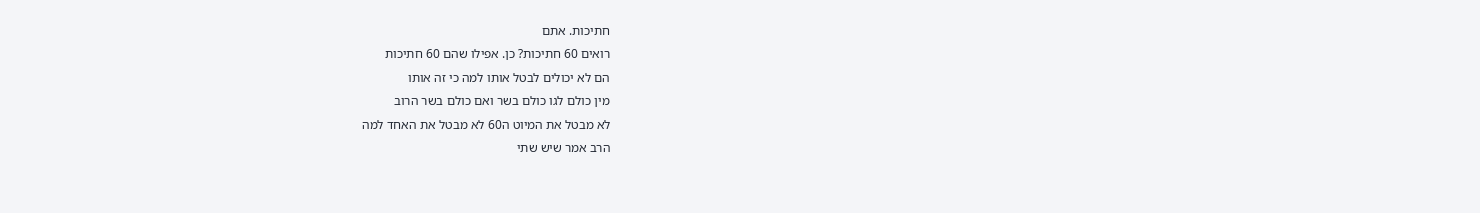חתיכות. אתם
רואים 60 חתיכות? כן. אפילו שהם 60 חתיכות
הם לא יכולים לבטל אותו למה כי זה אותו
מין כולם לגו כולם בשר ואם כולם בשר הרוב
לא מבטל את המיוט ה60 לא מבטל את האחד למה
הרב אמר שיש שתי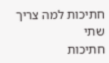חתיכות למה צריך שתי
חתיכות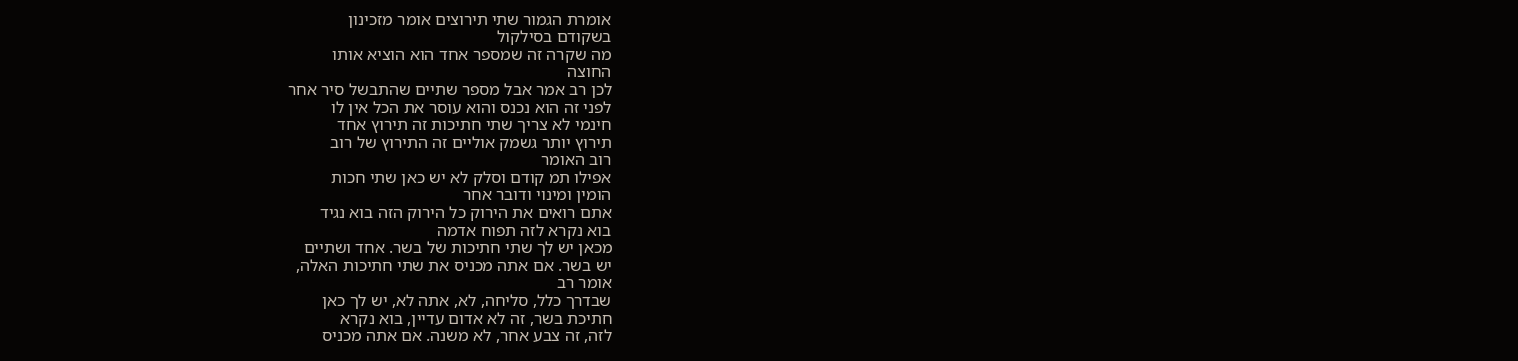אומרת הגמור שתי תירוצים אומר מזכינון
בשקודם בסילקול
מה שקרה זה שמספר אחד הוא הוציא אותו
החוצה
לכן רב אמר אבל מספר שתיים שהתבשל סיר אחר
לפני זה הוא נכנס והוא עוסר את הכל אין לו
חינמי לא צריך שתי חתיכות זה תירוץ אחד
תירוץ יותר גשמק אוליים זה התירוץ של רוב
רוב האומר
אפילו תמ קודם וסלק לא יש כאן שתי חכות
הומין ומינוי ודובר אחר
אתם רואים את הירוק כל הירוק הזה בוא נגיד
בוא נקרא לזה תפוח אדמה
מכאן יש לך שתי חתיכות של בשר. אחד ושתיים
יש בשר. אם אתה מכניס את שתי חתיכות האלה,
אומר רב
שבדרך כלל, סליחה, לא, אתה לא, יש לך כאן
חתיכת בשר, זה לא אדום עדיין, בוא נקרא
לזה, זה צבע אחר, לא משנה. אם אתה מכניס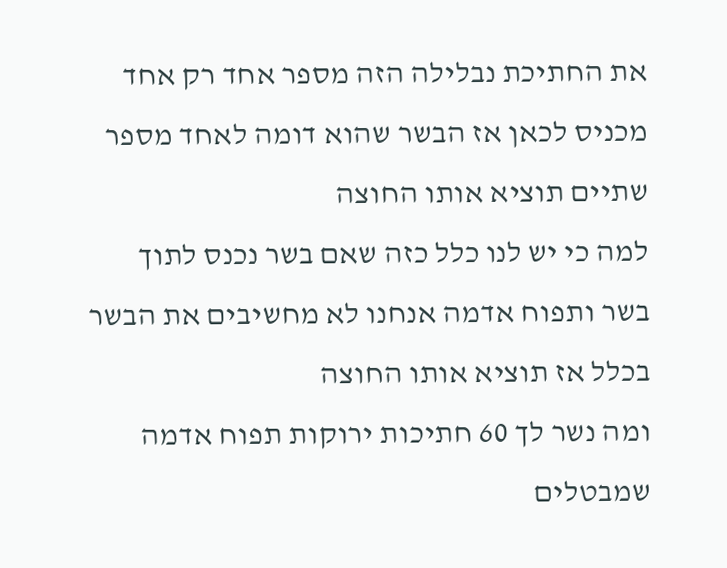את החתיכת נבלילה הזה מספר אחד רק אחד
מכניס לכאן אז הבשר שהוא דומה לאחד מספר
שתיים תוציא אותו החוצה
למה כי יש לנו כלל כזה שאם בשר נכנס לתוך
בשר ותפוח אדמה אנחנו לא מחשיבים את הבשר
בכלל אז תוציא אותו החוצה
ומה נשר לך 60 חתיכות ירוקות תפוח אדמה
שמבטלים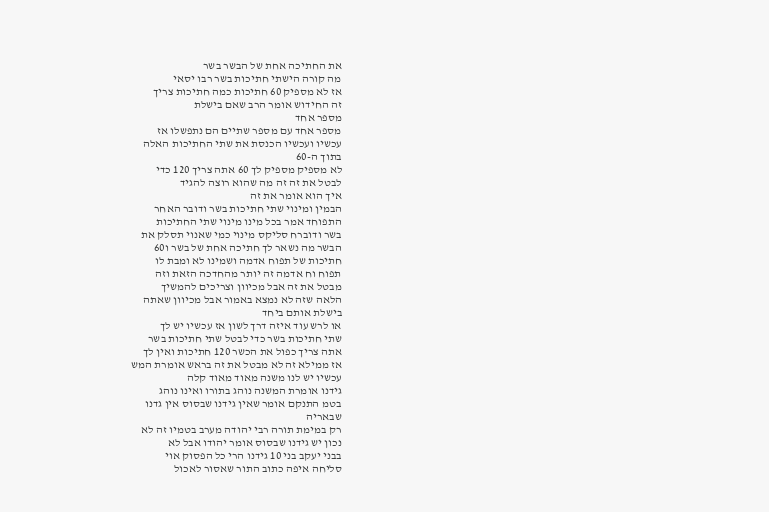את החתיכה אחת של הבשר בשר
מה קורה הישתי חתיכות בשר רבו יסאי
אז לא מספיק 60 חתיכות כמה חתיכות צריך
זה החידוש אומר הרב שאם בישלת
מספר אחד
מספר אחד עם מספר שתיים הם נתפשלו אז
עכשיו ועכשיו הכנסת את שתי החתיכות האלה
בתוך ה-60
לא מספיק מספיק לך 60 אתה צריך 120 כדי
לבטל את זה זה מה שהוא רוצה להגיד
איך הוא אומר את זה
הבמין ומינוי שתי חתיכות בשר ודובר האחר
התפוחד אמר בכל מינו מינוי שתי החתיכות
בשר ודוברח סליקס מינוי כמי שאנוי תסלק את
הבשר מה נשאר לך חתיכה אחת של בשר ו60
חתיכות של תפוח אדמה ושמינו לא ומבת לו
תפוח וח אדמה זה יותר מהחדכה הזאת וזה
מבטל את זה אבל מכיוון וצריכים להמשיך
הלאה שזה לא נמצא באמור אבל מכיוון שאתה
בישלת אותם ביחד
או לרש עוד איזה דרך לשון אז עכשיו יש לך
שתי חתיכות בשר כדי לבטל שתי חתיכות בשר
אתה צריך כפול את הכשר 120 חתיכות ואין לך
אז ממילא זה לא מבטל את זה בראש אומרת המש
עכשיו יש לנו משנה מאוד מאוד קלה
גידנו אומרת המשנה נוהג בתורו ואינו נוהג
בטמ התנקם אומר שאין גידנו שבסוס אין גדנו
שבאריה
רק במימת תורה רבי יהודה מערב בטמיו זה לא
נכון יש גידנו שבסוס אומר יהודו אבל לא
בבני יעקב בני 10 גידנו הרי כל הפסוק אוי
סליחה איפה כתוב התור שאסור לאכול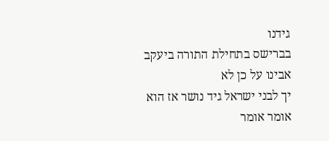גידנו
בברישס בתחילת התורה ביעקב אבינו על כן לא
יך לבני ישראל גיד נושר אז הוא אומר אומר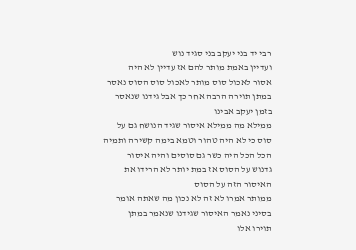רבי יד בני יעקב בני סגיד נוש
ועדיין באמת מותר להם אז עדיין לא היה
אסור לאכול סוס מותר לאכול סוס הסוס נאסר
במתן תוירה הרבה אחר כך אבל גידנו שנאסר
בזמן יעקב אבינו
ממילא מה ממילא איסור שגיד הנושח גם על
סוס כי לא היה טהור וטמא בימה קשירה ותמיה
הכל הכל היה כשר גם סוסים והיה איסור
גדנוש על הסוס אז במת יותר לא הרידו את
האיסור הזה על הסוס
ממותר אמרו לא זה לא נכון מה שאתה אומר
בסיני נאמר האיסור שגידנו שנאמר במתן
תוירו אלו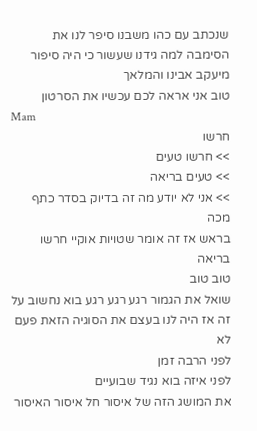שנכתב עם כהו משבנו סיפר לנו את
הסימבה למה גידנו שעשור כי היה סיפור
מיעקב אבינו והמלאך
טוב אני אראה לכם עכשיו את הסרטון
Mam
חרשו
>> חרשו טעים
>> טעים בריאה
>> אני לא יודע מה זה בדיוק בסדר כתף מכה
בראש אז זה אומר שטויות אוקיי חרשו בריאה
טוב טוב
שואל את הגמור רגע רגע רגע בוא נחשוב על
זה אז היה לנו בעצם את הסוגיה הזאת פעם לא
לפני הרבה זמן
לפני איזה בוא נגיד שבועיים
את המושג הזה של איסור חל איסור האיסור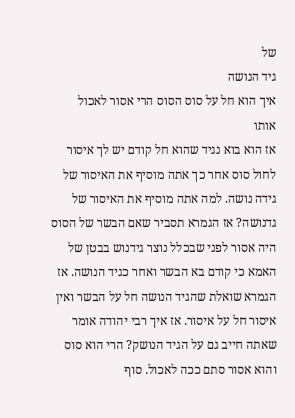של
גיד הנושה
איך הוא חל על סוס הסוס הרי אסור לאכול
אותו
אז הוא בוא נגיד שהוא חל קודם יש לך איסור
לחול סוס אחר כך אתה מוסיף את האיסור של
גידה נושה. למה אתה מוסיף את האיסור של
גדנושה? אז הגמרא תסביר שאם הבשר של הסוס
היה אסור לפני שבכלל נוצר גידנוש בבטן של
האמא כי קודם בא הבשר ואחר כגיד הנושה. אז
הגמרא שואלת שהגיד הנושה חל על הבשר ואין
איסור חל על איסור. אז איך רבי יהודה אומר
שאתה חייב גם על הגיד הנושק? הרי הוא סוס
והוא אסור סתם ככה לאכול. סוף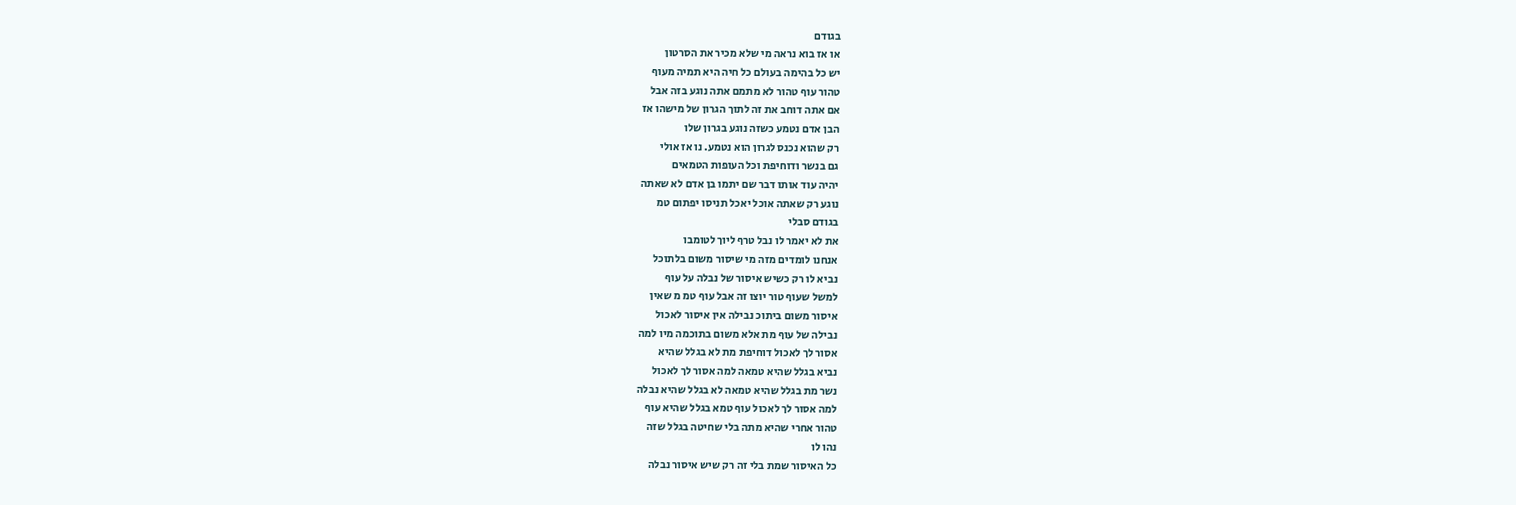בגודם
או אז בוא נראה מי שלא מכיר את הסרטון
יש כל בהימה בעולם כל חיה היא תמיה מעוף
טהור עוף טהור לא מתמם אתה נוגע בזה אבל
אם אתה דוחב את זה לתוך הגרון של מישהו אז
הבן אדם נטמע כשזה נוגע בגרון שלו
רק שהוא נכנס לגרון הוא נטמע. נו אז אולי
גם בנשר ודוחיפת וכל העופות הטמאים
יהיה עוד אותו דבר שם יתמו בן אדם לא שאתה
נוגע רק שאתה אוכל יאכל תניסו יפתום טמ
בגודם סבלי
את לא יאמר לו נבל טרף ליוך לטומבו
אנחנו לומדים מזה מי שיסור משום בלתוכל
נביא לו רק כשיש איסור של נבלה על עוף
למשל שעוף טור יוצו זה אבל עוף טמ מ שאין
איסור משום ביתוכ נבילה אין איסור לאכול
נבילה של עוף מת אלא משום בתוכמה מיו למה
אסור לך לאכול דוחיפת מת לא בגלל שהיא
נביא בגלל שהיא טמאה למה אסור לך לאכול
נשר מת בגלל שהיא טמאה לא בגלל שהיא נבלה
למה אסור לך לאכול עוף טמא בגלל שהיא עוף
טהור אחרי שהיא מתה בלי שחיטה בגלל שזה
נהו לו
כל האיסור שמת בלי זה רק שיש איסור נבלה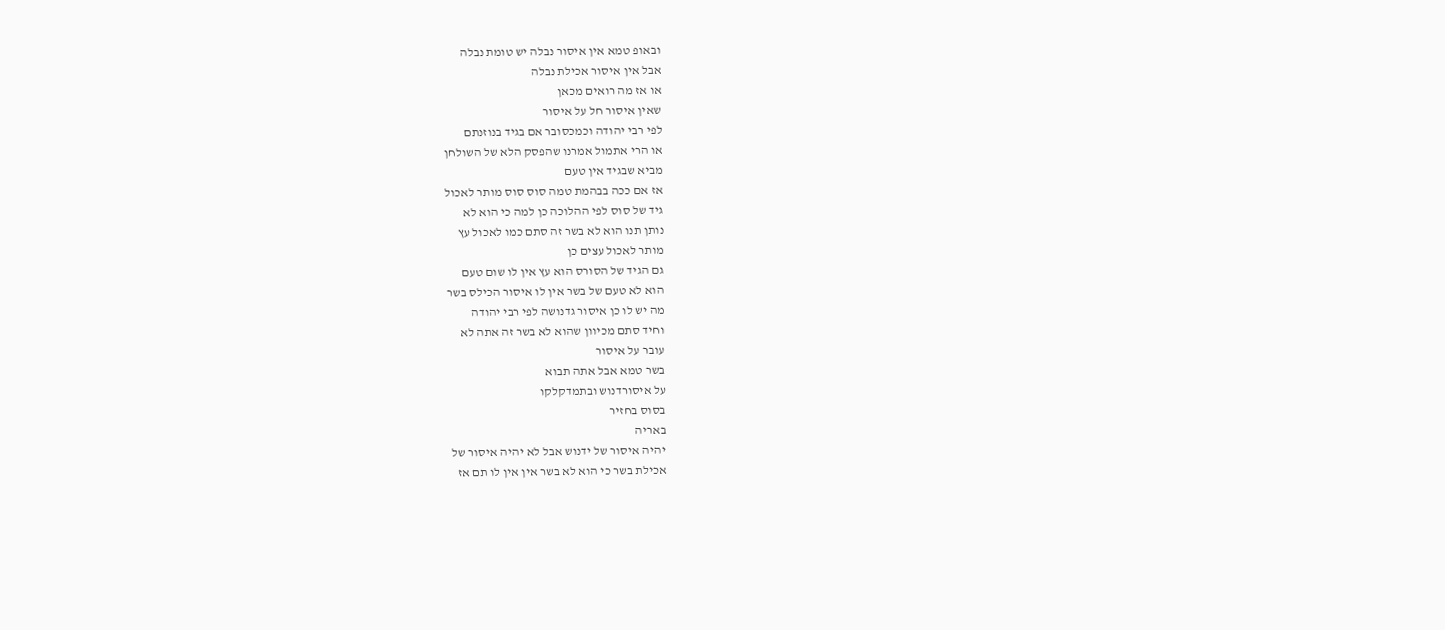ובאופ טמא אין איסור נבלה יש טומת נבלה
אבל אין איסור אכילת נבלה
או אז מה רואים מכאן
שאין איסור חל על איסור
לפי רבי יהודה וכמכסובר אם בגיד בנוזנתם
או הרי אתמול אמרנו שהפסק הלא של השולחן
מביא שבגיד אין טעם
אז אם ככה בבהמת טמה סוס סוס מותר לאכול
גיד של סוס לפי ההלוכה כן למה כי הוא לא
נותן תנו הוא לא בשר זה סתם כמו לאכול עץ
מותר לאכול עצים כן
גם הגיד של הסורס הוא עץ אין לו שום טעם
הוא לא טעם של בשר אין לו איסור הכילס בשר
מה יש לו כן איסור גדנושה לפי רבי יהודה
וחיד סתם מכיוון שהוא לא בשר זה אתה לא
עובר על איסור
בשר טמא אבל אתה תבוא
על איסורדנוש ובתמדקלקו
בסוס בחזיר
באריה
יהיה איסור של ידנוש אבל לא יהיה איסור של
אכילת בשר כי הוא לא בשר אין אין לו תם אז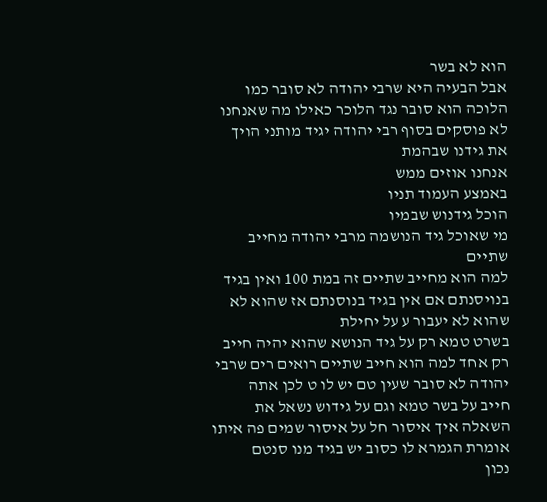הוא לא בשר
אבל הבעיה היא שרבי יהודה לא סובר כמו
הלוכה הוא סובר נגד הלוכר כאילו מה שאנחנו
לא פוסקים בסוף רבי יהודה יגיד מותני הויך
את גידנו שבהמת
אנחנו אוזים ממש
באמצע העמוד תניו
הוכל גידנוש שבמיו
מי שאוכל גיד הנושמה מרבי יהודה מחייב
שתיים
למה הוא מחייב שתיים זה במת 100 ואין בגיד
בנויסנתם אם אין בגיד בנוסנתם אז שהוא לא
שהוא לא יעבור ע על יחילת
בשרט טמא רק על גיד הנושא שהוא יהיה חייב
רק אחד למה הוא חייב שתיים רואים רים שרבי
יהודה לא סובר שעין טם יש לו ט לכן אתה
חייב על בשר טמא וגם על גידוש נשאל את
השאלה איך איסור חל על איסור שמים פה איתו
אומרת הגמרא לו כסוב יש בגיד מנו סנטם
נכון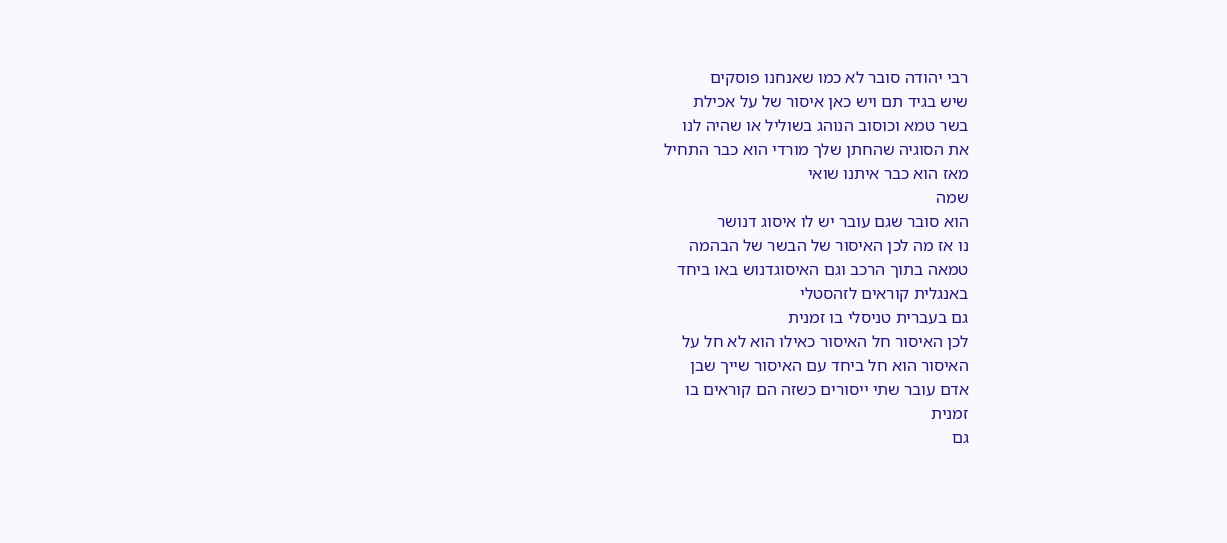רבי יהודה סובר לא כמו שאנחנו פוסקים
שיש בגיד תם ויש כאן איסור של על אכילת
בשר טמא וכוסוב הנוהג בשוליל או שהיה לנו
את הסוגיה שהחתן שלך מורדי הוא כבר התחיל
מאז הוא כבר איתנו שואי
שמה
הוא סובר שגם עובר יש לו איסוג דנושר
נו אז מה לכן האיסור של הבשר של הבהמה
טמאה בתוך הרכב וגם האיסוגדנוש באו ביחד
באנגלית קוראים לזהסטלי
גם בעברית טניסלי בו זמנית
לכן האיסור חל האיסור כאילו הוא לא חל על
האיסור הוא חל ביחד עם האיסור שייך שבן
אדם עובר שתי ייסורים כשזה הם קוראים בו
זמנית
גם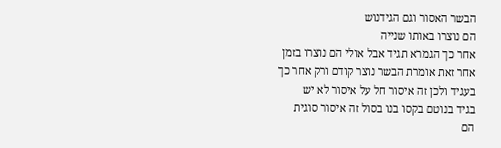הבשר האסור וגם הגידנוש
הם נוצרו באותו שנייה
אחר כך הגמרא תגיד אבל אולי הם נוצרו בזמן
אחר זאת אומרת הבשר נוצר קודם ורק אחר כך
בעגיד ולכן זה איסור חל על איסור לא יש
בגיד בנוטם בקסו בנו בסול זה איסור סוגית
הם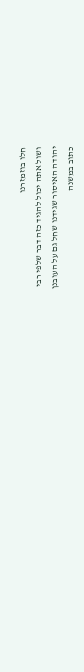חלו בוזמזרנו
ושול אתה יכול להגיד כזה דבר שלפי רבי
יהודה האיסור שגידנו שחל גם על העובנן
כתוב במשנה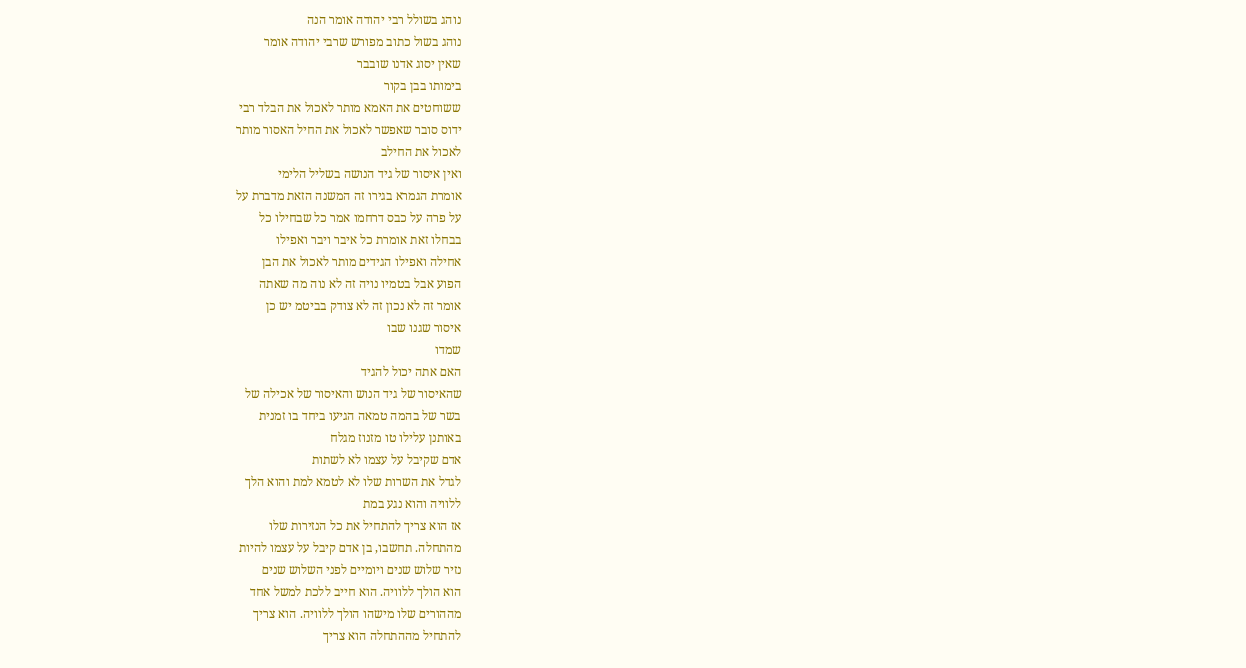נוהג בשולל רבי יהודה אומר הנה
נוהג בשול כתוב מפורש שרבי יהודה אומר
שאין יסוג אדנו שובבר
בימותו בבן בקור
ששוחטים את האמא מותר לאכול את הבלד רבי
ידוס סובר שאפשר לאכול את החיל האסור מותר
לאכול את החילב
ואין איסור של גיד הנושה בשליל הלימי
אומרת הגמרא בגירו זה המשנה הזאת מדברת על
על פרה על כבס דרחמו אמר כל שבחילו כל
בבחלו זאת אומרת כל איבר ויבר ואפילו
אחילה ואפילו הגידים מותר לאכול את הבן
הפוע אבל בטמיו נויה זה לא נוה מה שאתה
אומר זה לא נכון זה לא צודק בביטמ יש כן
איסור שגנו שבו
שמדו
האם אתה יכול להגיד
שהאיסור של גיד הנוש והאיסור של אכילה של
בשר של בהמה טמאה הגיעו ביחד בו זמנית
באותנן עלילו טו מזנוז מגלח
אדם שקיבל על עצמו לא לשתות
לגדל את השרות שלו לא לטמא למת והוא הלך
ללוויה והוא נגע במת
אז הוא צריך להתחיל את כל הנזירות שלו
מהתחלה. תחשבו, בן אדם קיבל על עצמו להיות
נזיר שלוש שנים ויומיים לפני השלוש שנים
הוא הולך ללוויה. הוא חייב ללכת למשל אחד
מההורים שלו מישהו הולך ללוויה. הוא צריך
להתחיל מההתחלה הוא צריך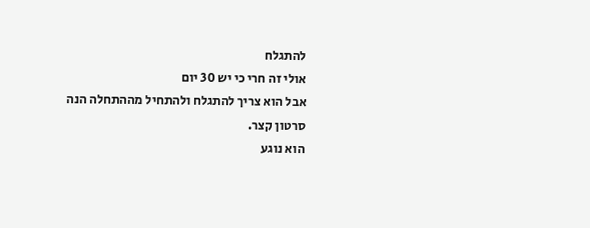להתגלח
אולי זה חרי כי יש 30 יום
אבל הוא צריך להתגלח ולהתחיל מההתחלה הנה
סרטון קצר.
הוא נוגע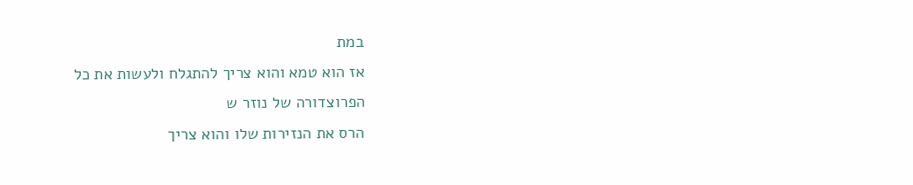במת
אז הוא טמא והוא צריך להתגלח ולעשות את כל
הפרוצדורה של נוזר ש
הרס את הנזירות שלו והוא צריך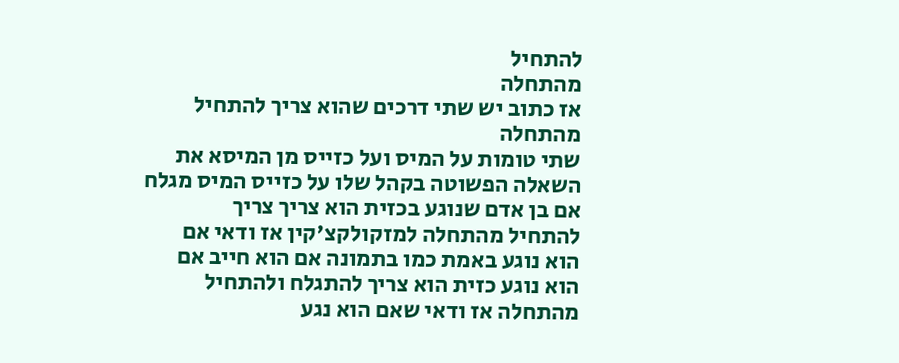להתחיל
מהתחלה
אז כתוב יש שתי דרכים שהוא צריך להתחיל
מהתחלה
שתי טומות על המיס ועל כזייס מן המיסא את
השאלה הפשוטה בקהל שלו על כזייס המיס מגלח
אם בן אדם שנוגע בכזית הוא צריך צריך
להתחיל מהתחלה למזקולקצ'קין אז ודאי אם
הוא נוגע באמת כמו בתמונה אם הוא חייב אם
הוא נוגע כזית הוא צריך להתגלח ולהתחיל
מהתחלה אז ודאי שאם הוא נגע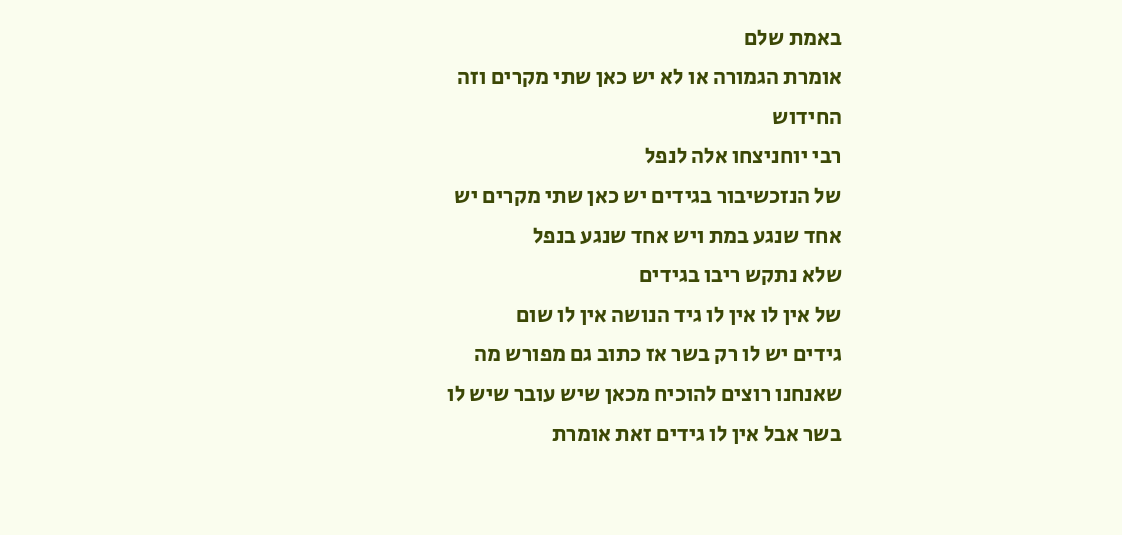באמת שלם
אומרת הגמורה או לא יש כאן שתי מקרים וזה
החידוש
רבי יוחניצחו אלה לנפל
של הנזכשיבור בגידים יש כאן שתי מקרים יש
אחד שנגע במת ויש אחד שנגע בנפל
שלא נתקש ריבו בגידים
של אין לו אין לו גיד הנושה אין לו שום
גידים יש לו רק בשר אז כתוב גם מפורש מה
שאנחנו רוצים להוכיח מכאן שיש עובר שיש לו
בשר אבל אין לו גידים זאת אומרת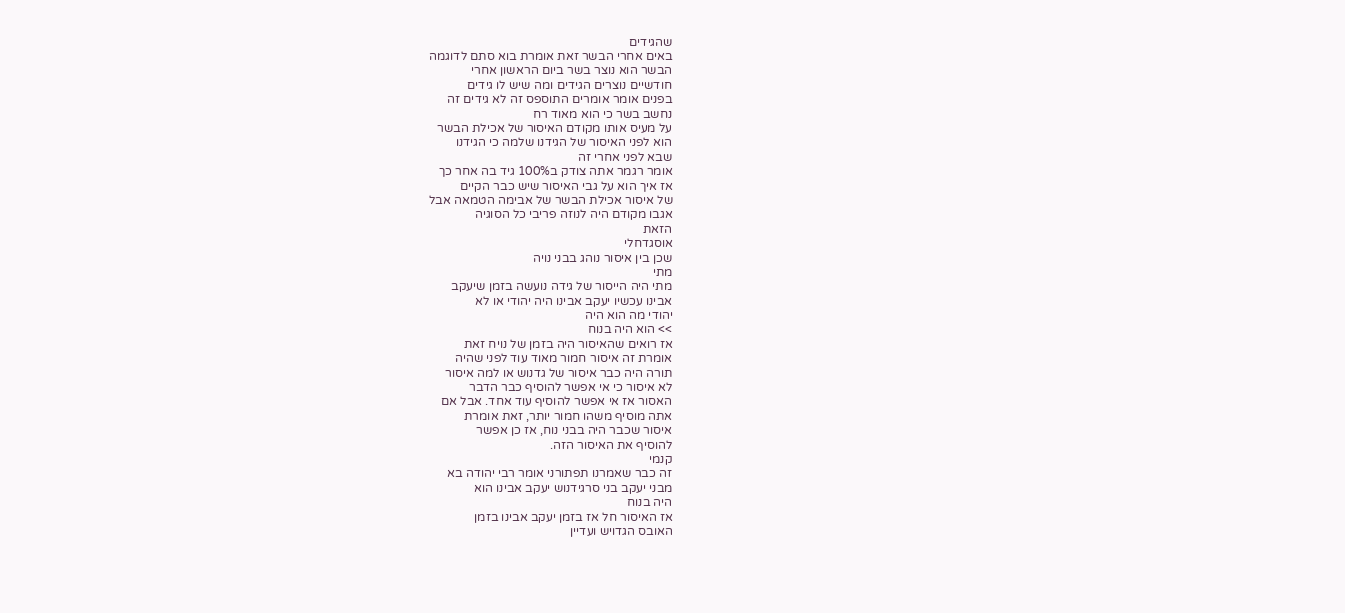שהגידים
באים אחרי הבשר זאת אומרת בוא סתם לדוגמה
הבשר הוא נוצר בשר ביום הראשון אחרי
חודשיים נוצרים הגידים ומה שיש לו גידים
בפנים אומר אומרים התוספס זה לא גידים זה
נחשב בשר כי הוא מאוד רח
על מעיס אותו מקודם האיסור של אכילת הבשר
הוא לפני האיסור של הגידנו שלמה כי הגידנו
שבא לפני אחרי זה
אומר רגמר אתה צודק ב100% גיד בה אחר כך
אז איך הוא על גבי האיסור שיש כבר הקיים
של איסור אכילת הבשר של אבימה הטמאה אבל
אגבו מקודם היה לנוזה פריבי כל הסוגיה
הזאת
אוסגדחלי
שכן בין איסור נוהג בבני נויה
מתי
מתי היה הייסור של גידה נועשה בזמן שיעקב
אבינו עכשיו יעקב אבינו היה יהודי או לא
יהודי מה הוא היה
>> הוא היה בנוח
אז רואים שהאיסור היה בזמן של נויח זאת
אומרת זה איסור חמור מאוד עוד לפני שהיה
תורה היה כבר איסור של גדנוש או למה איסור
לא איסור כי אי אפשר להוסיף כבר הדבר
האסור אז אי אפשר להוסיף עוד אחד. אבל אם
אתה מוסיף משהו חמור יותר, זאת אומרת
איסור שכבר היה בבני נוח, אז כן אפשר
להוסיף את האיסור הזה.
קנמי
זה כבר שאמרנו תפתורני אומר רבי יהודה בא
מבני יעקב בני סרגידנוש יעקב אבינו הוא
היה בנוח
אז האיסור חל אז בזמן יעקב אבינו בזמן
האובס הגדויש ועדיין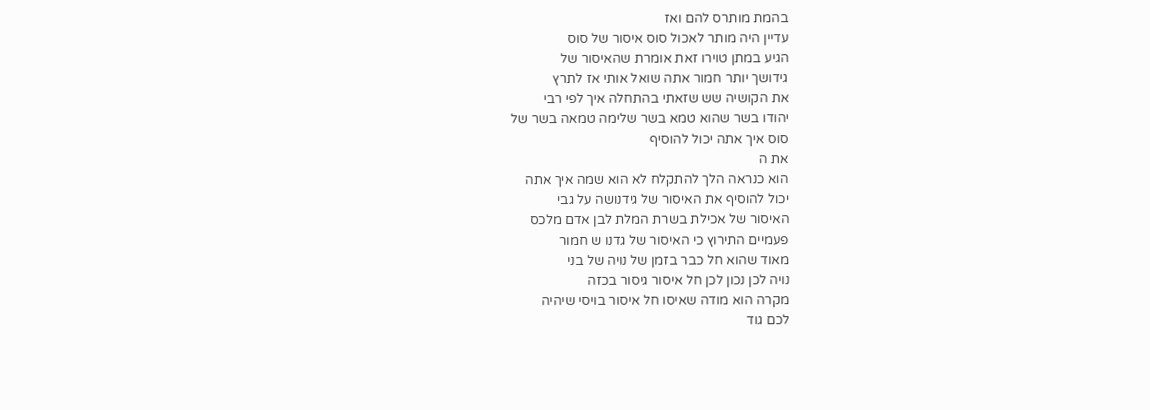בהמת מותרס להם ואז
עדיין היה מותר לאכול סוס איסור של סוס
הגיע במתן טוירו זאת אומרת שהאיסור של
גידושך יותר חמור אתה שואל אותי אז לתרץ
את הקושיה שש שזאתי בהתחלה איך לפי רבי
יהודו בשר שהוא טמא בשר שלימה טמאה בשר של
סוס איך אתה יכול להוסיף
את ה
הוא כנראה הלך להתקלח לא הוא שמה איך אתה
יכול להוסיף את האיסור של גידנושה על גבי
האיסור של אכילת בשרת המלת לבן אדם מלכס
פעמיים התירוץ כי האיסור של גדנו ש חמור
מאוד שהוא חל כבר בזמן של נויה של בני
נויה לכן נכון לכן חל איסור גיסור בכזה
מקרה הוא מודה שאיסו חל איסור בויסי שיהיה
לכם גוד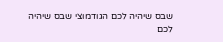שבס שיהיה לכם הגודמוצי שבס שיהיה
לכם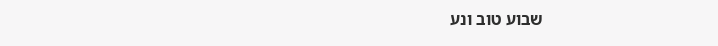שבוע טוב ונע